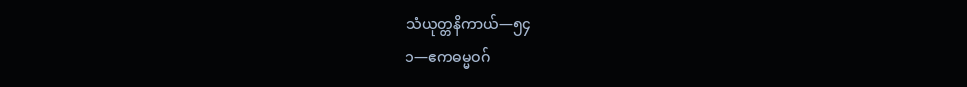သံယုတ္တနိကာယ်—၅၄
၁—ဧကဓမ္မဝဂ်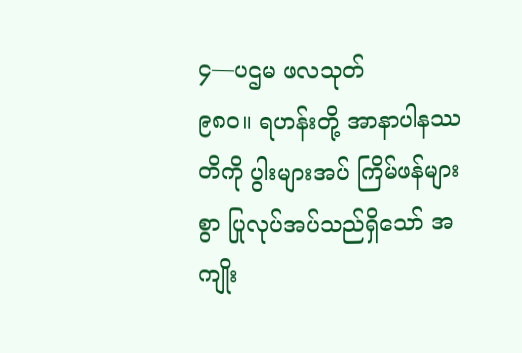၄—ပဌမ ဖလသုတ်
၉၈ဝ။ ရဟန်းတို့ အာနာပါနဿတိကို ပွါးများအပ် ကြိမ်ဖန်များစွာ ပြုလုပ်အပ်သည်ရှိသော် အကျိုး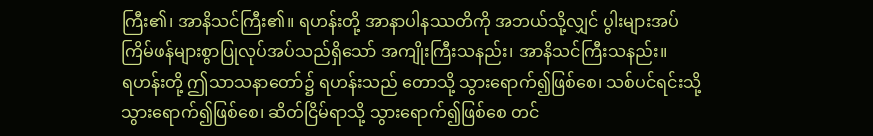ကြီး၏၊ အာနိသင်ကြီး၏။ ရဟန်းတို့ အာနာပါနဿတိကို အဘယ်သို့လျှင် ပွါးများအပ် ကြိမ်ဖန်များစွာပြုလုပ်အပ်သည်ရှိသော် အကျိုးကြီးသနည်း၊ အာနိသင်ကြီးသနည်း။
ရဟန်းတို့ ဤသာသနာတော်၌ ရဟန်းသည် တောသို့ သွားရောက်၍ဖြစ်စေ၊ သစ်ပင်ရင်းသို့ သွားရောက်၍ဖြစ်စေ၊ ဆိတ်ငြိမ်ရာသို့ သွားရောက်၍ဖြစ်စေ တင်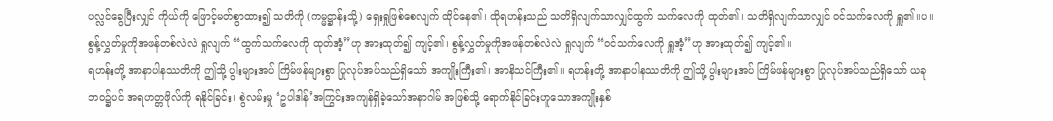ပလ္လင်ခွေပြီးလျှင် ကိုယ်ကို ဖြောင့်မတ်စွာထား၍ သတိကို (ကမ္မဋ္ဌာန်းသို့) ရှေးရှုဖြစ်စေလျက် ထိုင်နေ၏၊ ထိုရဟန်းသည် သတိရှိလျက်သာလျှင်ထွက် သက်လေကို ထုတ်၏၊ သတိရှိလျက်သာလျှင် ဝင်သက်လေကို ရှူ၏။ပ။ စွန့်လွှတ်မှုကိုအဖန်တစ်လဲလဲ ရှုလျက် “ထွက်သက်လေကို ထုတ်အံ့”ဟု အားထုတ်၍ ကျင့်၏၊ စွန့်လွှတ်မှုကိုအဖန်တစ်လဲလဲ ရှုလျက် “ဝင်သက်လေကို ရှူအံ့”ဟု အားထုတ်၍ ကျင့်၏။
ရဟန်းတို့ အာနာပါနဿတိကို ဤသို့ ပွါးများအပ် ကြိမ်ဖန်များစွာ ပြုလုပ်အပ်သည်ရှိသော် အကျိုးကြီး၏၊ အာနိသင်ကြီး၏။ ရဟန်းတို့ အာနာပါနဿတိကို ဤသို့ ပွါးများအပ် ကြိမ်ဖန်များစွာ ပြုလုပ်အပ်သည်ရှိသော် ယခုဘဝ၌ပင် အရဟတ္တဖိုလ်ကို ရနိုင်ခြင်း၊ စွဲလမ်းမှု ‘ဥပါဒါန်’အကြွင်းအကျန်ရှိခဲ့သော်အနာဂါမ် အဖြစ်သို့ ရောက်နိုင်ခြင်းဟူသောအကျိုးနှစ်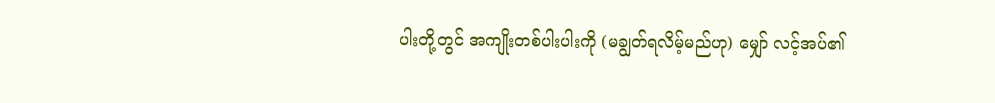ပါးတို့တွင် အကျိုးတစ်ပါးပါးကို (မချွတ်ရလိမ့်မည်ဟု) မျှော် လင့်အပ်၏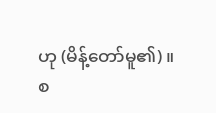ဟု (မိန့်တော်မူ၏)။
စ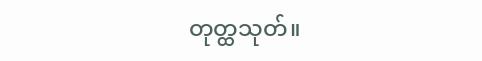တုတ္ထသုတ်။